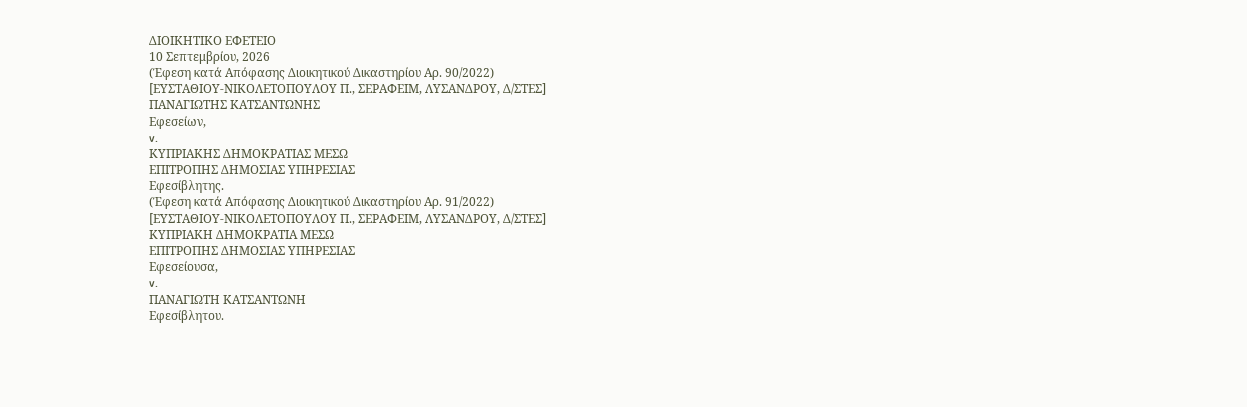ΔΙΟΙΚΗΤΙΚΟ ΕΦΕΤΕΙΟ
10 Σεπτεμβρίου, 2026
(Έφεση κατά Απόφασης Διοικητικού Δικαστηρίου Αρ. 90/2022)
[ΕΥΣΤΑΘΙΟΥ-ΝΙΚΟΛΕΤΟΠΟΥΛΟΥ Π., ΣΕΡΑΦΕΙΜ, ΛΥΣΑΝΔΡΟΥ, Δ/ΣΤΕΣ]
ΠΑΝΑΓΙΩΤΗΣ ΚΑΤΣΑΝΤΩΝΗΣ
Εφεσείων,
v.
ΚΥΠΡΙΑΚΗΣ ΔΗΜΟΚΡΑΤΙΑΣ ΜΕΣΩ
ΕΠΙΤΡΟΠΗΣ ΔΗΜΟΣΙΑΣ ΥΠΗΡΕΣΙΑΣ
Εφεσίβλητης.
(Έφεση κατά Απόφασης Διοικητικού Δικαστηρίου Αρ. 91/2022)
[ΕΥΣΤΑΘΙΟΥ-ΝΙΚΟΛΕΤΟΠΟΥΛΟΥ Π., ΣΕΡΑΦΕΙΜ, ΛΥΣΑΝΔΡΟΥ, Δ/ΣΤΕΣ]
ΚΥΠΡΙΑΚΗ ΔΗΜΟΚΡΑΤΙΑ ΜΕΣΩ
ΕΠΙΤΡΟΠΗΣ ΔΗΜΟΣΙΑΣ ΥΠΗΡΕΣΙΑΣ
Εφεσείουσα,
v.
ΠΑΝΑΓΙΩΤΗ ΚΑΤΣΑΝΤΩΝΗ
Εφεσίβλητου.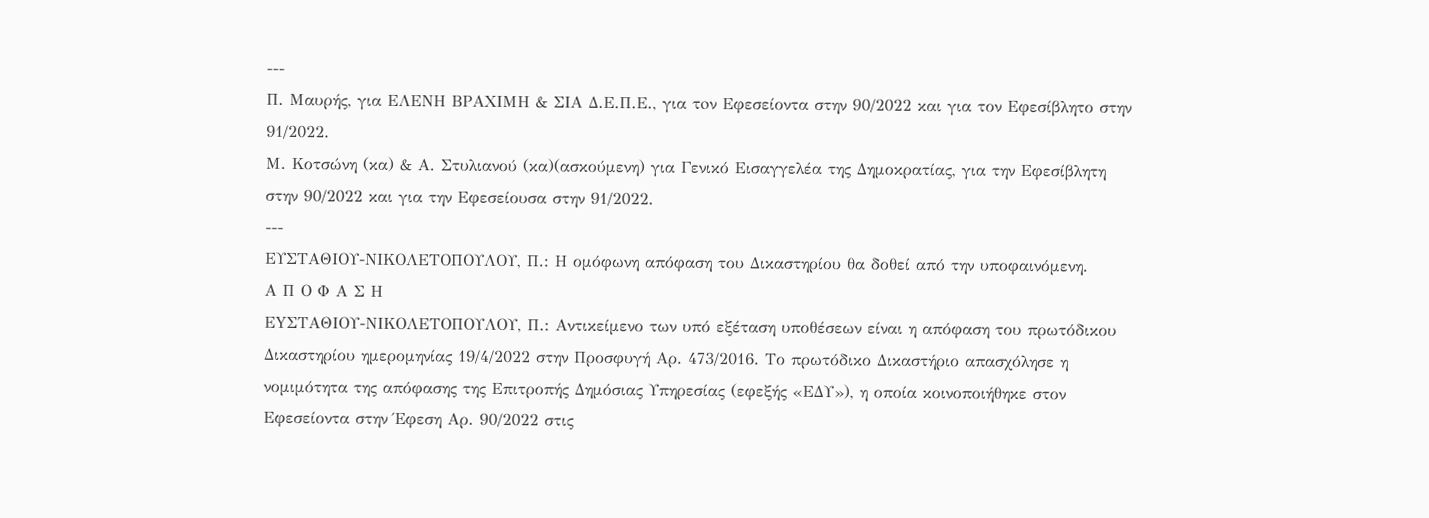---
Π. Μαυρής, για ΕΛΕΝΗ ΒΡΑΧΙΜΗ & ΣΙΑ Δ.Ε.Π.Ε., για τoν Εφεσείοντα στην 90/2022 και για τον Εφεσίβλητο στην 91/2022.
Μ. Κοτσώνη (κα) & Α. Στυλιανού (κα)(ασκούμενη) για Γενικό Εισαγγελέα της Δημοκρατίας, για την Εφεσίβλητη στην 90/2022 και για την Εφεσείουσα στην 91/2022.
---
ΕΥΣΤΑΘΙΟΥ-ΝΙΚΟΛΕΤΟΠΟΥΛΟΥ, Π.: Η ομόφωνη απόφαση του Δικαστηρίου θα δοθεί από την υποφαινόμενη.
Α Π Ο Φ Α Σ Η
ΕYΣΤΑΘΙΟΥ-ΝΙΚΟΛΕΤΟΠΟΥΛΟΥ, Π.: Αντικείμενο των υπό εξέταση υποθέσεων είναι η απόφαση του πρωτόδικου Δικαστηρίου ημερομηνίας 19/4/2022 στην Προσφυγή Αρ. 473/2016. Το πρωτόδικο Δικαστήριο απασχόλησε η νομιμότητα της απόφασης της Επιτροπής Δημόσιας Υπηρεσίας (εφεξής «ΕΔΥ»), η οποία κοινοποιήθηκε στον Εφεσείοντα στην Έφεση Αρ. 90/2022 στις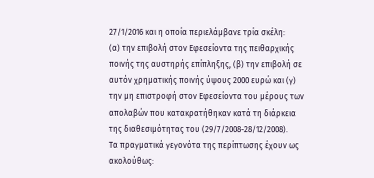27/1/2016 και η οποία περιελάμβανε τρία σκέλη:
(α) την επιβολή στον Εφεσείοντα της πειθαρχικής ποινής της αυστηρής επίπληξης, (β) την επιβολή σε αυτόν χρηματικής ποινής ύψους 2000 ευρώ και (γ) την μη επιστροφή στον Εφεσείοντα του μέρους των απολαβών που κατακρατήθηκαν κατά τη διάρκεια της διαθεσιμότητας του (29/7/2008-28/12/2008).
Τα πραγματικά γεγονότα της περίπτωσης έχουν ως ακολούθως: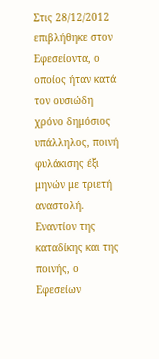Στις 28/12/2012 επιβλήθηκε στον Εφεσείοντα, ο οποίος ήταν κατά τον ουσιώδη χρόνο δημόσιος υπάλληλος, ποινή φυλάκισης έξι μηνών με τριετή αναστολή. Εναντίον της καταδίκης και της ποινής, ο Εφεσείων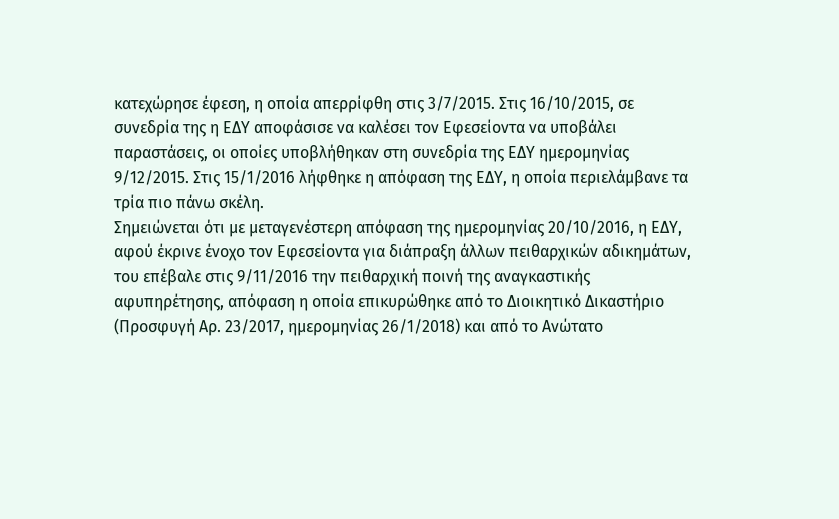κατεχώρησε έφεση, η οποία απερρίφθη στις 3/7/2015. Στις 16/10/2015, σε συνεδρία της η ΕΔΥ αποφάσισε να καλέσει τον Εφεσείοντα να υποβάλει παραστάσεις, οι οποίες υποβλήθηκαν στη συνεδρία της ΕΔΥ ημερομηνίας 9/12/2015. Στις 15/1/2016 λήφθηκε η απόφαση της ΕΔΥ, η οποία περιελάμβανε τα τρία πιο πάνω σκέλη.
Σημειώνεται ότι με μεταγενέστερη απόφαση της ημερομηνίας 20/10/2016, η ΕΔΥ, αφού έκρινε ένοχο τον Εφεσείοντα για διάπραξη άλλων πειθαρχικών αδικημάτων, του επέβαλε στις 9/11/2016 την πειθαρχική ποινή της αναγκαστικής αφυπηρέτησης, απόφαση η οποία επικυρώθηκε από το Διοικητικό Δικαστήριο (Προσφυγή Αρ. 23/2017, ημερομηνίας 26/1/2018) και από το Ανώτατο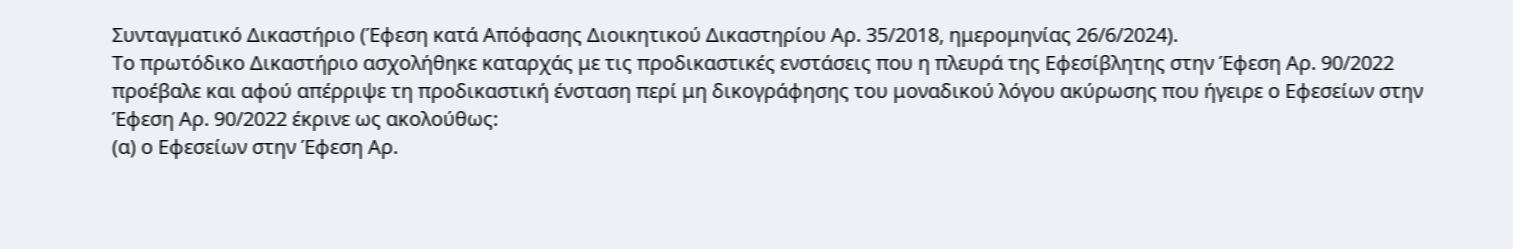Συνταγματικό Δικαστήριο (Έφεση κατά Απόφασης Διοικητικού Δικαστηρίου Αρ. 35/2018, ημερομηνίας 26/6/2024).
Το πρωτόδικο Δικαστήριο ασχολήθηκε καταρχάς με τις προδικαστικές ενστάσεις που η πλευρά της Εφεσίβλητης στην Έφεση Αρ. 90/2022 προέβαλε και αφού απέρριψε τη προδικαστική ένσταση περί μη δικογράφησης του μοναδικού λόγου ακύρωσης που ήγειρε ο Εφεσείων στην Έφεση Αρ. 90/2022 έκρινε ως ακολούθως:
(α) ο Εφεσείων στην Έφεση Αρ.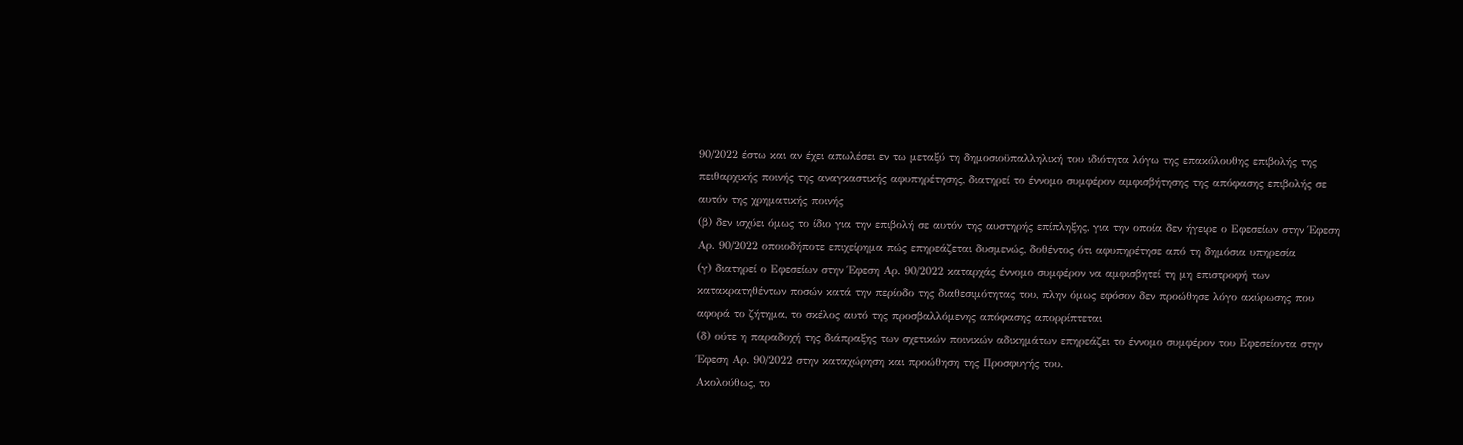90/2022 έστω και αν έχει απωλέσει εν τω μεταξύ τη δημοσιοϋπαλληλική του ιδιότητα λόγω της επακόλουθης επιβολής της πειθαρχικής ποινής της αναγκαστικής αφυπηρέτησης, διατηρεί το έννομο συμφέρον αμφισβήτησης της απόφασης επιβολής σε αυτόν της χρηματικής ποινής
(β) δεν ισχύει όμως το ίδιο για την επιβολή σε αυτόν της αυστηρής επίπληξης, για την οποία δεν ήγειρε ο Εφεσείων στην Έφεση Αρ. 90/2022 οποιοδήποτε επιχείρημα πώς επηρεάζεται δυσμενώς, δοθέντος ότι αφυπηρέτησε από τη δημόσια υπηρεσία
(γ) διατηρεί ο Εφεσείων στην Έφεση Αρ. 90/2022 καταρχάς έννομο συμφέρον να αμφισβητεί τη μη επιστροφή των κατακρατηθέντων ποσών κατά την περίοδο της διαθεσιμότητας του, πλην όμως εφόσον δεν προώθησε λόγο ακύρωσης που αφορά το ζήτημα, το σκέλος αυτό της προσβαλλόμενης απόφασης απορρίπτεται
(δ) ούτε η παραδοχή της διάπραξης των σχετικών ποινικών αδικημάτων επηρεάζει το έννομο συμφέρον του Εφεσείοντα στην Έφεση Αρ. 90/2022 στην καταχώρηση και προώθηση της Προσφυγής του.
Ακολούθως, το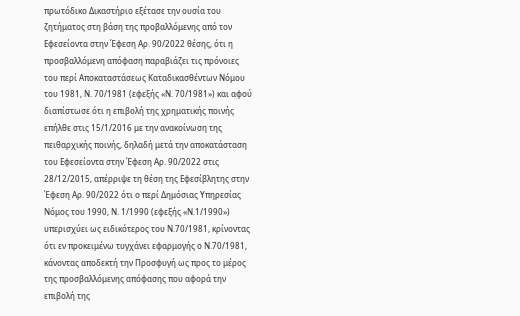πρωτόδικο Δικαστήριο εξέτασε την ουσία του ζητήματος στη βάση της προβαλλόμενης από τον Εφεσείοντα στην Έφεση Αρ. 90/2022 θέσης, ότι η προσβαλλόμενη απόφαση παραβιάζει τις πρόνοιες του περί Αποκαταστάσεως Καταδικασθέντων Νόμου του 1981, Ν. 70/1981 (εφεξής «Ν. 70/1981») και αφού διαπίστωσε ότι η επιβολή της χρηματικής ποινής επήλθε στις 15/1/2016 με την ανακοίνωση της πειθαρχικής ποινής, δηλαδή μετά την αποκατάσταση του Εφεσείοντα στην Έφεση Αρ. 90/2022 στις 28/12/2015, απέρριψε τη θέση της Εφεσίβλητης στην Έφεση Αρ. 90/2022 ότι ο περί Δημόσιας Υπηρεσίας Νόμος του 1990, Ν. 1/1990 (εφεξής «Ν.1/1990») υπερισχύει ως ειδικότερος του Ν.70/1981, κρίνοντας ότι εν προκειμένω τυγχάνει εφαρμογής ο Ν.70/1981, κάνοντας αποδεκτή την Προσφυγή ως προς το μέρος της προσβαλλόμενης απόφασης που αφορά την επιβολή της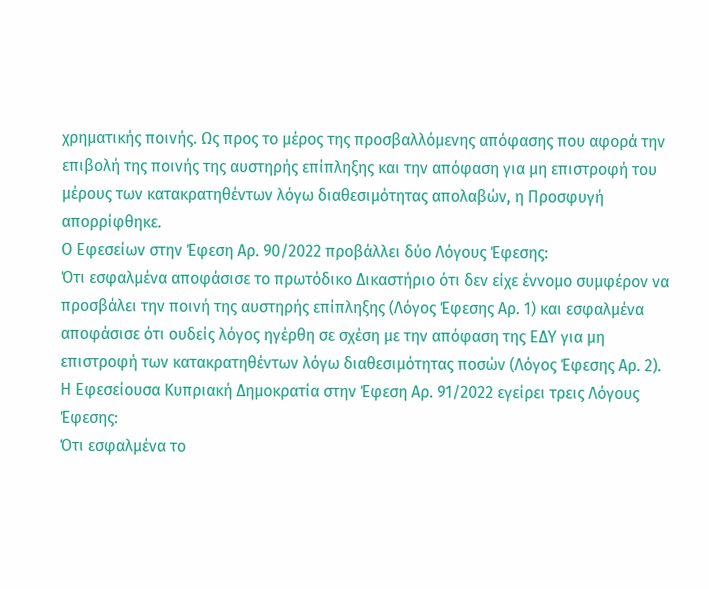χρηματικής ποινής. Ως προς το μέρος της προσβαλλόμενης απόφασης που αφορά την επιβολή της ποινής της αυστηρής επίπληξης και την απόφαση για μη επιστροφή του μέρους των κατακρατηθέντων λόγω διαθεσιμότητας απολαβών, η Προσφυγή απορρίφθηκε.
Ο Εφεσείων στην Έφεση Αρ. 90/2022 προβάλλει δύο Λόγους Έφεσης:
Ότι εσφαλμένα αποφάσισε το πρωτόδικο Δικαστήριο ότι δεν είχε έννομο συμφέρον να προσβάλει την ποινή της αυστηρής επίπληξης (Λόγος Έφεσης Αρ. 1) και εσφαλμένα αποφάσισε ότι ουδείς λόγος ηγέρθη σε σχέση με την απόφαση της ΕΔΥ για μη επιστροφή των κατακρατηθέντων λόγω διαθεσιμότητας ποσών (Λόγος Έφεσης Αρ. 2).
Η Εφεσείουσα Κυπριακή Δημοκρατία στην Έφεση Αρ. 91/2022 εγείρει τρεις Λόγους Έφεσης:
Ότι εσφαλμένα το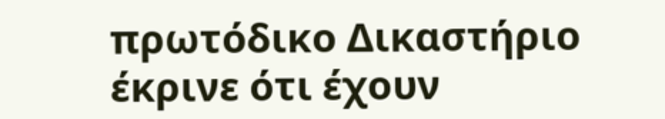πρωτόδικο Δικαστήριο έκρινε ότι έχουν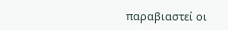παραβιαστεί οι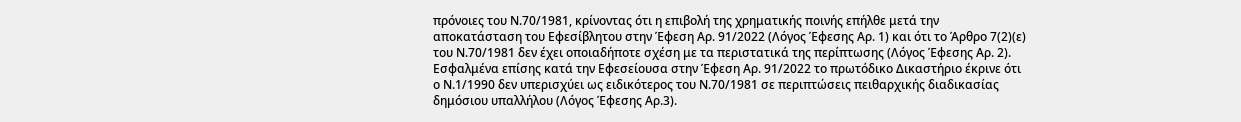πρόνοιες του Ν.70/1981, κρίνοντας ότι η επιβολή της χρηματικής ποινής επήλθε μετά την αποκατάσταση του Εφεσίβλητου στην Έφεση Αρ. 91/2022 (Λόγος Έφεσης Αρ. 1) και ότι το Άρθρο 7(2)(ε) του Ν.70/1981 δεν έχει οποιαδήποτε σχέση με τα περιστατικά της περίπτωσης (Λόγος Έφεσης Αρ. 2). Εσφαλμένα επίσης κατά την Εφεσείουσα στην Έφεση Αρ. 91/2022 το πρωτόδικο Δικαστήριο έκρινε ότι ο Ν.1/1990 δεν υπερισχύει ως ειδικότερος του Ν.70/1981 σε περιπτώσεις πειθαρχικής διαδικασίας δημόσιου υπαλλήλου (Λόγος Έφεσης Αρ.3).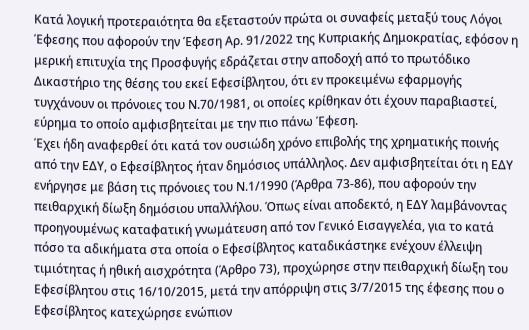Κατά λογική προτεραιότητα θα εξεταστούν πρώτα οι συναφείς μεταξύ τους Λόγοι Έφεσης που αφορούν την Έφεση Αρ. 91/2022 της Κυπριακής Δημοκρατίας, εφόσον η μερική επιτυχία της Προσφυγής εδράζεται στην αποδοχή από το πρωτόδικο Δικαστήριο της θέσης του εκεί Εφεσίβλητου, ότι εν προκειμένω εφαρμογής τυγχάνουν οι πρόνοιες του Ν.70/1981, οι οποίες κρίθηκαν ότι έχουν παραβιαστεί, εύρημα το οποίο αμφισβητείται με την πιο πάνω Έφεση.
Έχει ήδη αναφερθεί ότι κατά τον ουσιώδη χρόνο επιβολής της χρηματικής ποινής από την ΕΔΥ, ο Εφεσίβλητος ήταν δημόσιος υπάλληλος. Δεν αμφισβητείται ότι η ΕΔΥ ενήργησε με βάση τις πρόνοιες του Ν.1/1990 (Άρθρα 73-86), που αφορούν την πειθαρχική δίωξη δημόσιου υπαλλήλου. Όπως είναι αποδεκτό, η ΕΔΥ λαμβάνοντας προηγουμένως καταφατική γνωμάτευση από τον Γενικό Εισαγγελέα, για το κατά πόσο τα αδικήματα στα οποία ο Εφεσίβλητος καταδικάστηκε ενέχουν έλλειψη τιμιότητας ή ηθική αισχρότητα (Άρθρο 73), προχώρησε στην πειθαρχική δίωξη του Εφεσίβλητου στις 16/10/2015, μετά την απόρριψη στις 3/7/2015 της έφεσης που ο Εφεσίβλητος κατεχώρησε ενώπιον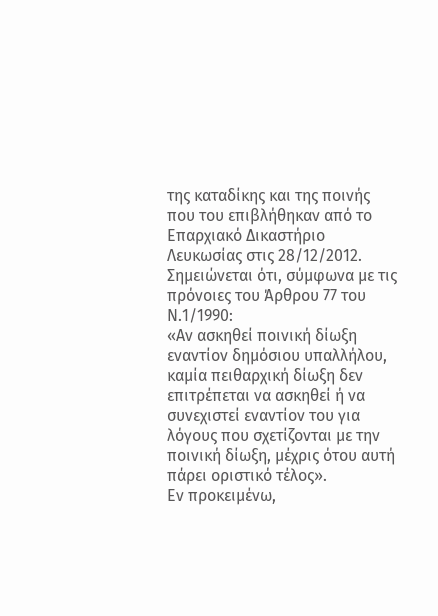της καταδίκης και της ποινής που του επιβλήθηκαν από το Επαρχιακό Δικαστήριο Λευκωσίας στις 28/12/2012.
Σημειώνεται ότι, σύμφωνα με τις πρόνοιες του Άρθρου 77 του Ν.1/1990:
«Αν ασκηθεί ποινική δίωξη εναντίον δημόσιου υπαλλήλου, καμία πειθαρχική δίωξη δεν επιτρέπεται να ασκηθεί ή να συνεχιστεί εναντίον του για λόγους που σχετίζονται με την ποινική δίωξη, μέχρις ότου αυτή πάρει οριστικό τέλος».
Εν προκειμένω,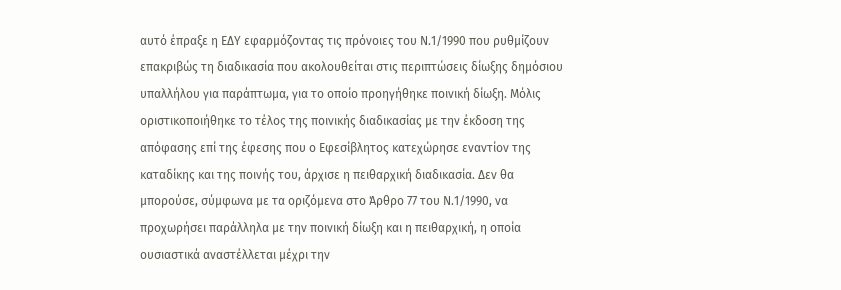αυτό έπραξε η ΕΔΥ εφαρμόζοντας τις πρόνοιες του Ν.1/1990 που ρυθμίζουν επακριβώς τη διαδικασία που ακολουθείται στις περιπτώσεις δίωξης δημόσιου υπαλλήλου για παράπτωμα, για το οποίο προηγήθηκε ποινική δίωξη. Μόλις οριστικοποιήθηκε το τέλος της ποινικής διαδικασίας με την έκδοση της απόφασης επί της έφεσης που ο Εφεσίβλητος κατεχώρησε εναντίον της καταδίκης και της ποινής του, άρχισε η πειθαρχική διαδικασία. Δεν θα μπορούσε, σύμφωνα με τα οριζόμενα στο Άρθρο 77 του Ν.1/1990, να προχωρήσει παράλληλα με την ποινική δίωξη και η πειθαρχική, η οποία ουσιαστικά αναστέλλεται μέχρι την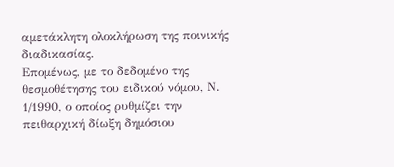αμετάκλητη ολοκλήρωση της ποινικής διαδικασίας.
Επομένως, με το δεδομένο της θεσμοθέτησης του ειδικού νόμου, Ν. 1/1990, ο οποίος ρυθμίζει την πειθαρχική δίωξη δημόσιου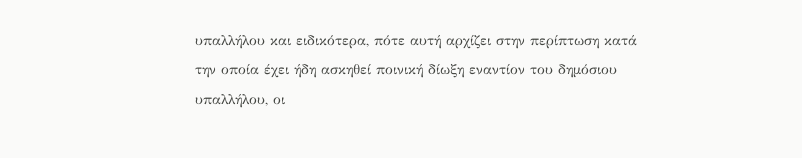υπαλλήλου και ειδικότερα, πότε αυτή αρχίζει στην περίπτωση κατά την οποία έχει ήδη ασκηθεί ποινική δίωξη εναντίον του δημόσιου υπαλλήλου, οι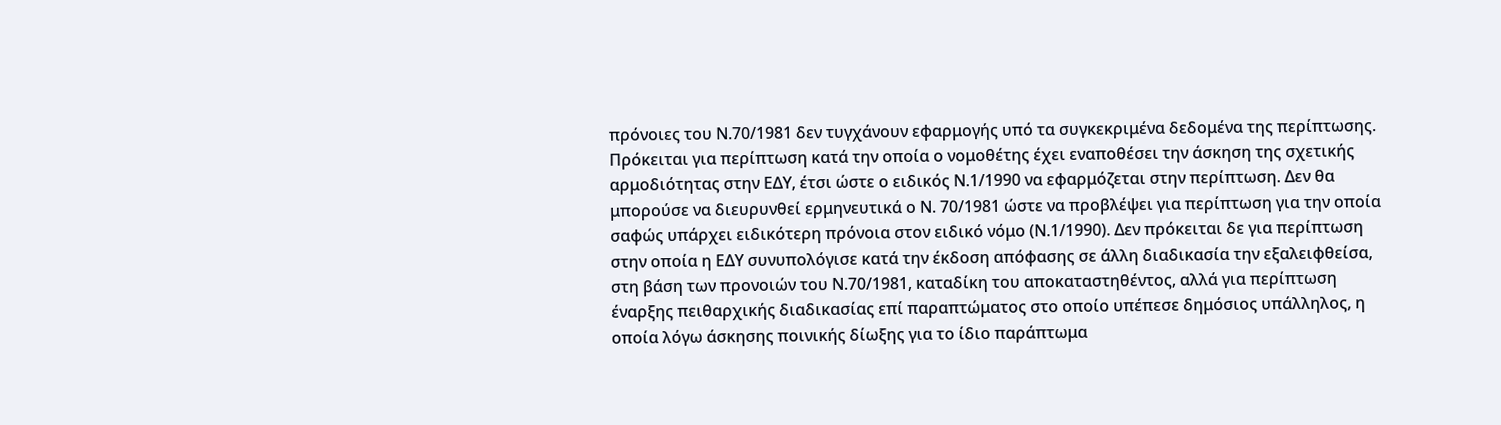πρόνοιες του Ν.70/1981 δεν τυγχάνουν εφαρμογής υπό τα συγκεκριμένα δεδομένα της περίπτωσης.
Πρόκειται για περίπτωση κατά την οποία ο νομοθέτης έχει εναποθέσει την άσκηση της σχετικής αρμοδιότητας στην ΕΔΥ, έτσι ώστε ο ειδικός Ν.1/1990 να εφαρμόζεται στην περίπτωση. Δεν θα μπορούσε να διευρυνθεί ερμηνευτικά ο Ν. 70/1981 ώστε να προβλέψει για περίπτωση για την οποία σαφώς υπάρχει ειδικότερη πρόνοια στον ειδικό νόμο (Ν.1/1990). Δεν πρόκειται δε για περίπτωση στην οποία η ΕΔΥ συνυπολόγισε κατά την έκδοση απόφασης σε άλλη διαδικασία την εξαλειφθείσα, στη βάση των προνοιών του Ν.70/1981, καταδίκη του αποκαταστηθέντος, αλλά για περίπτωση έναρξης πειθαρχικής διαδικασίας επί παραπτώματος στο οποίο υπέπεσε δημόσιος υπάλληλος, η οποία λόγω άσκησης ποινικής δίωξης για το ίδιο παράπτωμα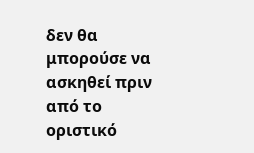δεν θα μπορούσε να ασκηθεί πριν από το οριστικό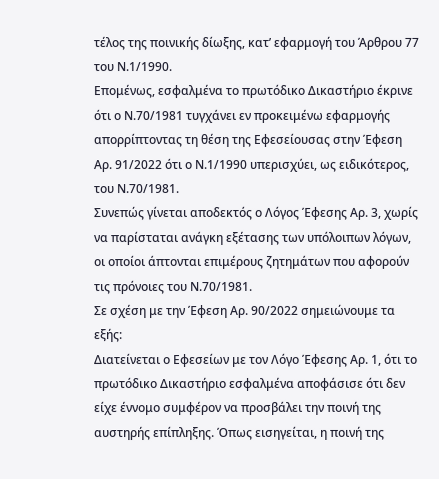τέλος της ποινικής δίωξης, κατ’ εφαρμογή του Άρθρου 77 του Ν.1/1990.
Επομένως, εσφαλμένα το πρωτόδικο Δικαστήριο έκρινε ότι ο Ν.70/1981 τυγχάνει εν προκειμένω εφαρμογής απορρίπτοντας τη θέση της Εφεσείουσας στην Έφεση Αρ. 91/2022 ότι ο Ν.1/1990 υπερισχύει, ως ειδικότερος, του Ν.70/1981.
Συνεπώς γίνεται αποδεκτός ο Λόγος Έφεσης Αρ. 3, χωρίς να παρίσταται ανάγκη εξέτασης των υπόλοιπων λόγων, οι οποίοι άπτονται επιμέρους ζητημάτων που αφορούν τις πρόνοιες του Ν.70/1981.
Σε σχέση με την Έφεση Αρ. 90/2022 σημειώνουμε τα εξής:
Διατείνεται ο Εφεσείων με τον Λόγο Έφεσης Αρ. 1, ότι το πρωτόδικο Δικαστήριο εσφαλμένα αποφάσισε ότι δεν είχε έννομο συμφέρον να προσβάλει την ποινή της αυστηρής επίπληξης. Όπως εισηγείται, η ποινή της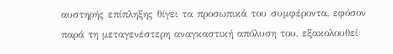αυστηρής επίπληξης θίγει τα προσωπικά του συμφέροντα, εφόσον παρά τη μεταγενέστερη αναγκαστική απόλυση του, εξακολουθεί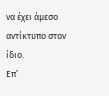να έχει άμεσο αντίκτυπο στον ίδιο.
Επ’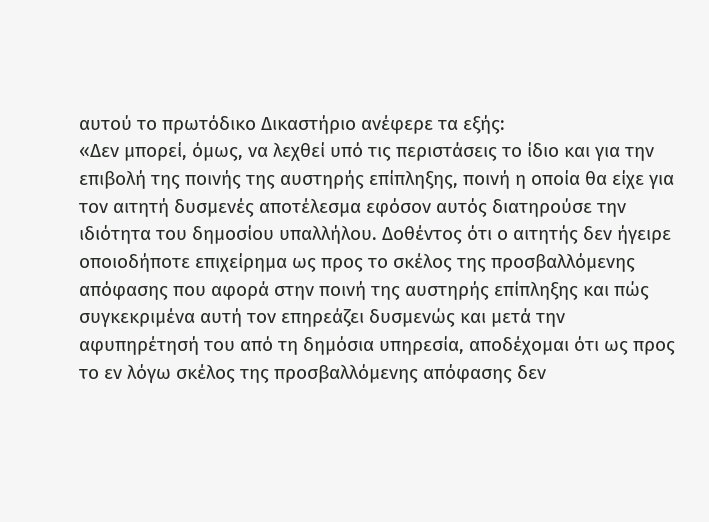αυτού το πρωτόδικο Δικαστήριο ανέφερε τα εξής:
«Δεν μπορεί, όμως, να λεχθεί υπό τις περιστάσεις το ίδιο και για την επιβολή της ποινής της αυστηρής επίπληξης, ποινή η οποία θα είχε για τον αιτητή δυσμενές αποτέλεσμα εφόσον αυτός διατηρούσε την ιδιότητα του δημοσίου υπαλλήλου. Δοθέντος ότι ο αιτητής δεν ήγειρε οποιοδήποτε επιχείρημα ως προς το σκέλος της προσβαλλόμενης απόφασης που αφορά στην ποινή της αυστηρής επίπληξης και πώς συγκεκριμένα αυτή τον επηρεάζει δυσμενώς και μετά την αφυπηρέτησή του από τη δημόσια υπηρεσία, αποδέχομαι ότι ως προς το εν λόγω σκέλος της προσβαλλόμενης απόφασης δεν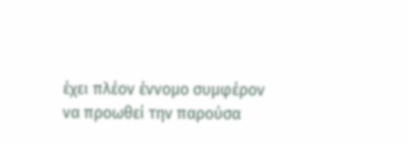έχει πλέον έννομο συμφέρον να προωθεί την παρούσα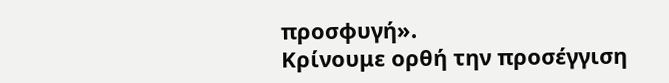προσφυγή».
Κρίνουμε ορθή την προσέγγιση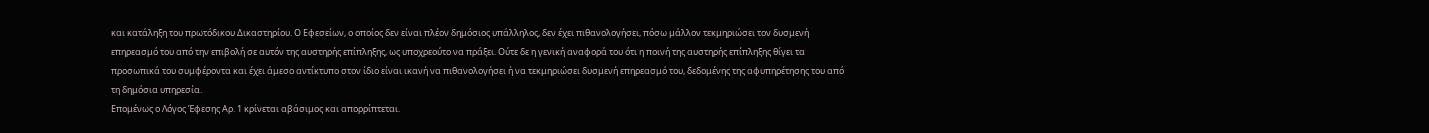και κατάληξη του πρωτόδικου Δικαστηρίου. Ο Εφεσείων, ο οποίος δεν είναι πλέον δημόσιος υπάλληλος, δεν έχει πιθανολογήσει, πόσω μάλλον τεκμηριώσει τον δυσμενή επηρεασμό του από την επιβολή σε αυτόν της αυστηρής επίπληξης, ως υποχρεούτο να πράξει. Ούτε δε η γενική αναφορά του ότι η ποινή της αυστηρής επίπληξης θίγει τα προσωπικά του συμφέροντα και έχει άμεσο αντίκτυπο στον ίδιο είναι ικανή να πιθανολογήσει ή να τεκμηριώσει δυσμενή επηρεασμό του, δεδομένης της αφυπηρέτησης του από τη δημόσια υπηρεσία.
Επομένως ο Λόγος Έφεσης Αρ. 1 κρίνεται αβάσιμος και απορρίπτεται.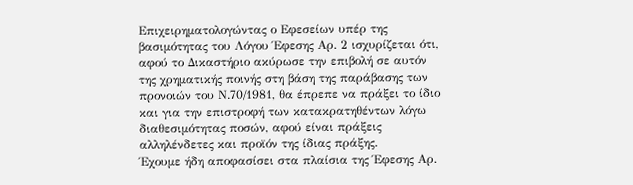Επιχειρηματολογώντας ο Εφεσείων υπέρ της βασιμότητας του Λόγου Έφεσης Αρ. 2 ισχυρίζεται ότι, αφού το Δικαστήριο ακύρωσε την επιβολή σε αυτόν της χρηματικής ποινής στη βάση της παράβασης των προνοιών του Ν.70/1981, θα έπρεπε να πράξει το ίδιο και για την επιστροφή των κατακρατηθέντων λόγω διαθεσιμότητας ποσών, αφού είναι πράξεις αλληλένδετες και προϊόν της ίδιας πράξης.
Έχουμε ήδη αποφασίσει στα πλαίσια της Έφεσης Αρ.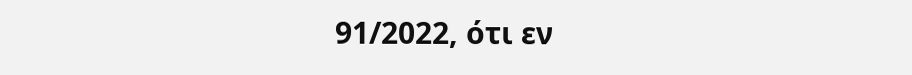91/2022, ότι εν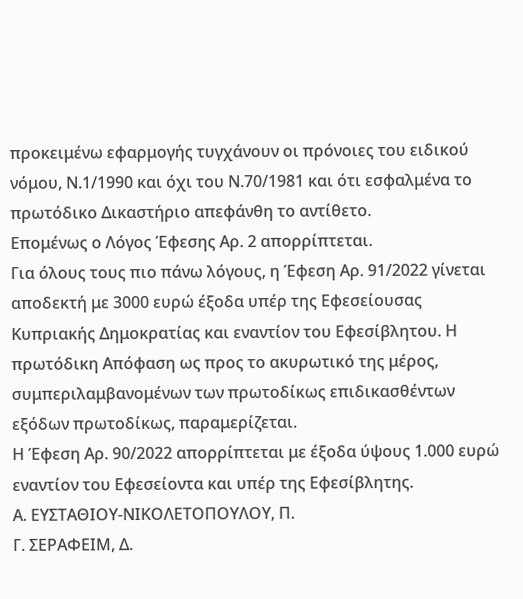προκειμένω εφαρμογής τυγχάνουν οι πρόνοιες του ειδικού νόμου, Ν.1/1990 και όχι του Ν.70/1981 και ότι εσφαλμένα το πρωτόδικο Δικαστήριο απεφάνθη το αντίθετο.
Επομένως ο Λόγος Έφεσης Αρ. 2 απορρίπτεται.
Για όλους τους πιο πάνω λόγους, η Έφεση Αρ. 91/2022 γίνεται αποδεκτή με 3000 ευρώ έξοδα υπέρ της Εφεσείουσας Κυπριακής Δημοκρατίας και εναντίον του Εφεσίβλητου. Η πρωτόδικη Απόφαση ως προς το ακυρωτικό της μέρος, συμπεριλαμβανομένων των πρωτοδίκως επιδικασθέντων εξόδων πρωτοδίκως, παραμερίζεται.
Η Έφεση Αρ. 90/2022 απορρίπτεται με έξοδα ύψους 1.000 ευρώ εναντίον του Εφεσείοντα και υπέρ της Εφεσίβλητης.
Α. ΕΥΣΤΑΘΙΟΥ-ΝΙΚΟΛΕΤΟΠΟΥΛΟΥ, Π.
Γ. ΣΕΡΑΦΕΙΜ, Δ.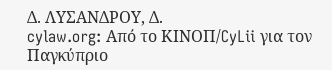Δ. ΛΥΣΑΝΔΡΟΥ, Δ.
cylaw.org: Από το ΚΙΝOΠ/CyLii για τον Παγκύπριο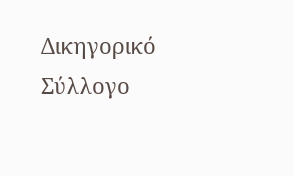Δικηγορικό Σύλλογο